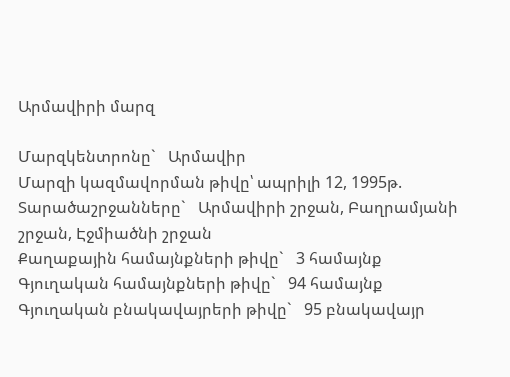Արմավիրի մարզ

Մարզկենտրոնը`   Արմավիր
Մարզի կազմավորման թիվը՝ ապրիլի 12, 1995թ.
Տարածաշրջանները`   Արմավիրի շրջան, Բաղրամյանի շրջան, Էջմիածնի շրջան
Քաղաքային համայնքների թիվը`   3 համայնք
Գյուղական համայնքների թիվը`   94 համայնք
Գյուղական բնակավայրերի թիվը`   95 բնակավայր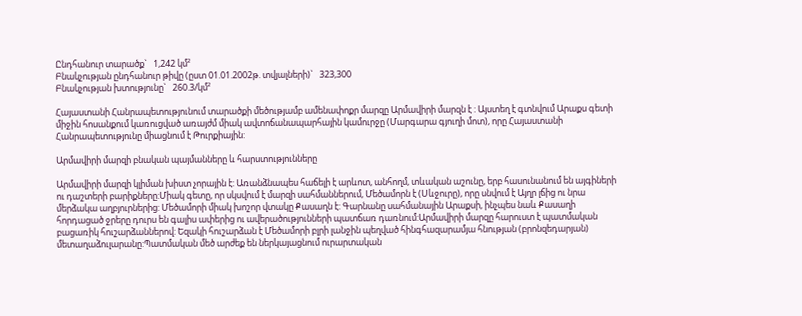Ընդհանուր տարածք`   1,242 կմ²
Բնակչության ընդհանուր թիվը (ըստ 01.01.2002թ. տվյալների)`   323,300
Բնակչության խտությունը`   260.3/կմ²

Հայաստանի Հանրապետությունում տարածքի մեծությամբ ամենափոքր մարզը Արմավիրի մարզն է : Այստեղ է գտնվում Արաքս գետի միջին հոսանքում կառուցված առայժմ միակ ավտոճանապարհային կամուրջը (Մարգարա գյուղի մոտ), որը Հայաստանի Հանրապետությունը միացնում է Թուրքիային:

Արմավիրի մարզի բնական պայմանները և հարստությունները

Արմավիրի մարզի կլիման խիստ չորային է: Առանձնապես հաճելի է արևոտ, անհողմ, տևական աշունը, երբ հասունանում են այգիների ու դաշտերի բարիքները:Միակ գետը, որ սկսվում է մարզի սահմաններում, Մեծամորն է (Սևջուրը), որը սնվում է Այղր լճից ու նրա մերձակա աղբյուրներից: Մեծամորի միակ խոշոր վտակը Քասաղն է: Գարնանը սահմանային Արաքսի, ինչպես նաև Քասաղի հորդացած ջրերը դուրս են գալիս ափերից ու ավերածությունների պատճառ դառնում:Արմավիրի մարզը հարուստ է պատմական բացառիկ հուշարձաններով: Եզակի հուշարձան է Մեծամորի բլրի լանջին պեղված հինգհազարամյա հնության (բրոնզեդարյան) մետաղաձուլարանը:Պատմական մեծ արժեք են ներկայացնում ուրարտական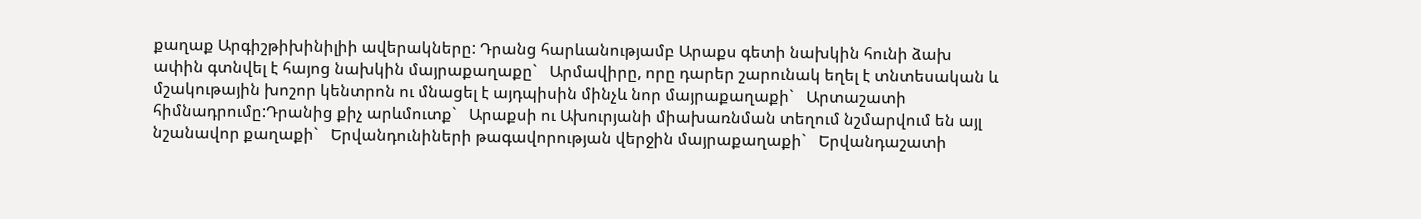քաղաք Արգիշթիխինիլիի ավերակները: Դրանց հարևանությամբ Արաքս գետի նախկին հունի ձախ ափին գտնվել է հայոց նախկին մայրաքաղաքը`   Արմավիրը, որը դարեր շարունակ եղել է տնտեսական և մշակութային խոշոր կենտրոն ու մնացել է այդպիսին մինչև նոր մայրաքաղաքի`   Արտաշատի հիմնադրումը:Դրանից քիչ արևմուտք`   Արաքսի ու Ախուրյանի միախառնման տեղում նշմարվում են այլ նշանավոր քաղաքի`   Երվանդունիների թագավորության վերջին մայրաքաղաքի`   Երվանդաշատի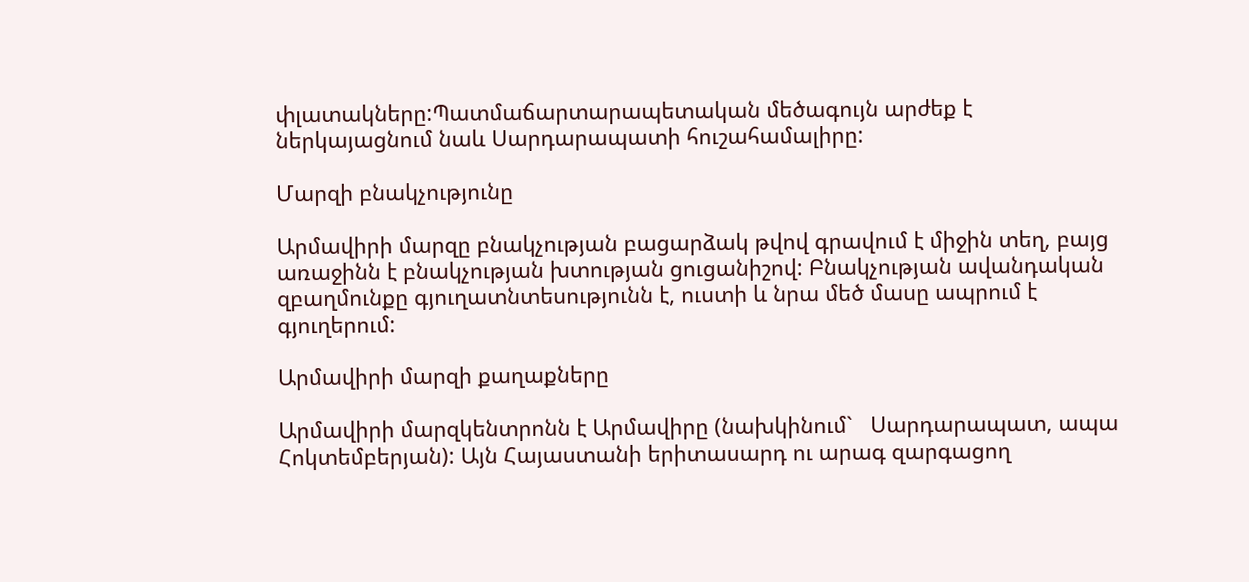փլատակները:Պատմաճարտարապետական մեծագույն արժեք է ներկայացնում նաև Սարդարապատի հուշահամալիրը:

Մարզի բնակչությունը

Արմավիրի մարզը բնակչության բացարձակ թվով գրավում է միջին տեղ, բայց առաջինն է բնակչության խտության ցուցանիշով: Բնակչության ավանդական զբաղմունքը գյուղատնտեսությունն է, ուստի և նրա մեծ մասը ապրում է գյուղերում:

Արմավիրի մարզի քաղաքները

Արմավիրի մարզկենտրոնն է Արմավիրը (նախկինում`   Սարդարապատ, ապա Հոկտեմբերյան): Այն Հայաստանի երիտասարդ ու արագ զարգացող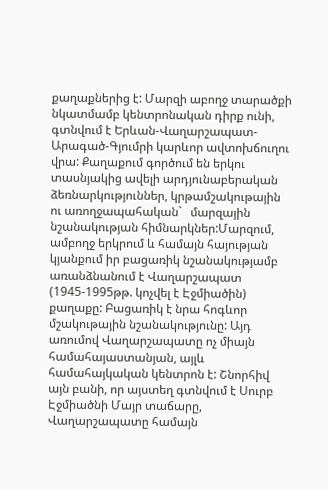քաղաքներից է: Մարզի աբողջ տարածքի նկատմամբ կենտրոնական դիրք ունի, գտնվում է Երևան-Վաղարշապատ-Արագած-Գյումրի կարևոր ավտոխճուղու վրա: Քաղաքում գործում են երկու տասնյակից ավելի արդյունաբերական ձեռնարկություններ, կրթամշակութային ու առողջապահական`   մարզային նշանակության հիմնարկներ:Մարզում, ամբողջ երկրում և համայն հայության կյանքում իր բացառիկ նշանակությամբ առանձնանում է Վաղարշապատ (1945-1995թթ. կոչվել է Էջմիածին) քաղաքը: Բացառիկ է նրա հոգևոր մշակութային նշանակությունը: Այդ առումով Վաղարշապատը ոչ միայն համահայաստանյան, այլև համահայկական կենտրոն է: Շնորհիվ այն բանի, որ այստեղ գտնվում է Սուրբ Էջմիածնի Մայր տաճարը, Վաղարշապատը համայն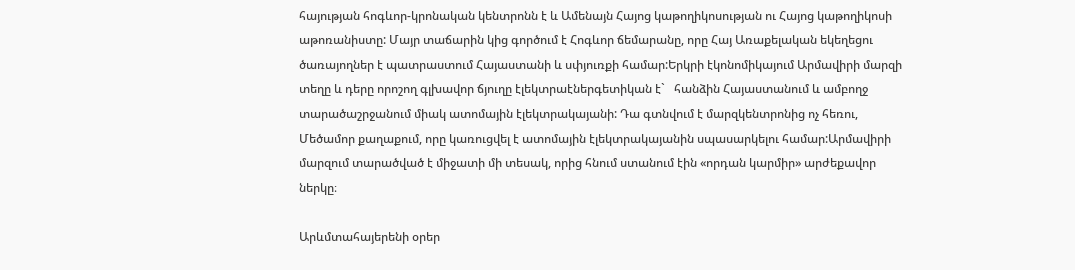հայության հոգևոր-կրոնական կենտրոնն է և Ամենայն Հայոց կաթողիկոսության ու Հայոց կաթողիկոսի աթոռանիստը: Մայր տաճարին կից գործում է Հոգևոր ճեմարանը, որը Հայ Առաքելական եկեղեցու ծառայողներ է պատրաստում Հայաստանի և սփյուռքի համար:Երկրի էկոնոմիկայում Արմավիրի մարզի տեղը և դերը որոշող գլխավոր ճյուղը էլեկտրաէներգետիկան է`   հանձին Հայաստանում և ամբողջ տարածաշրջանում միակ ատոմային էլեկտրակայանի: Դա գտնվում է մարզկենտրոնից ոչ հեռու, Մեծամոր քաղաքում, որը կառուցվել է ատոմային էլեկտրակայանին սպասարկելու համար:Արմավիրի մարզում տարածված է միջատի մի տեսակ, որից հնում ստանում էին «որդան կարմիր» արժեքավոր ներկը։

Արևմտահայերենի օրեր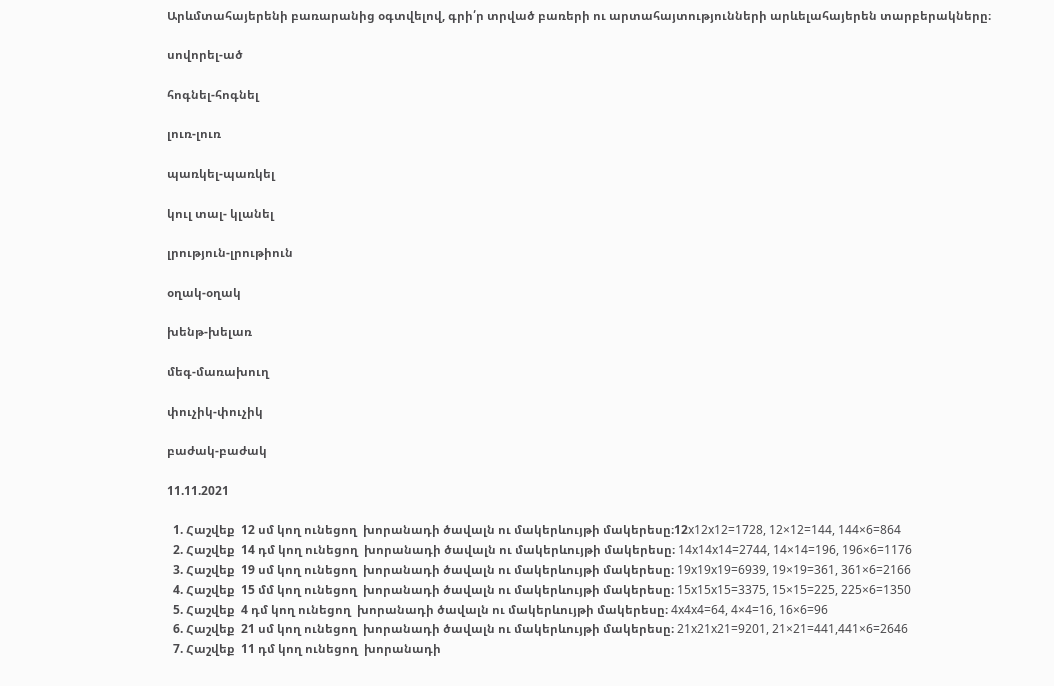Արևմտահայերենի բառարանից օգտվելով, գրի՛ր տրված բառերի ու արտահայտությունների արևելահայերեն տարբերակները։

սովորել-ած

հոգնել-հոգնել

լուռ-լուռ

պառկել-պառկել

կուլ տալ- կլանել

լրություն-լրութիուն

օղակ-օղակ

խենթ-խելառ

մեգ-մառախուղ

փուչիկ-փուչիկ

բաժակ-բաժակ

11.11.2021

  1. Հաշվեք  12 սմ կող ունեցող  խորանադի ծավալն ու մակերևույթի մակերեսը։12x12x12=1728, 12×12=144, 144×6=864
  2. Հաշվեք  14 դմ կող ունեցող  խորանադի ծավալն ու մակերևույթի մակերեսը։ 14x14x14=2744, 14×14=196, 196×6=1176
  3. Հաշվեք  19 սմ կող ունեցող  խորանադի ծավալն ու մակերևույթի մակերեսը։ 19x19x19=6939, 19×19=361, 361×6=2166
  4. Հաշվեք  15 մմ կող ունեցող  խորանադի ծավալն ու մակերևույթի մակերեսը։ 15x15x15=3375, 15×15=225, 225×6=1350
  5. Հաշվեք  4 դմ կող ունեցող  խորանադի ծավալն ու մակերևույթի մակերեսը։ 4x4x4=64, 4×4=16, 16×6=96
  6. Հաշվեք  21 սմ կող ունեցող  խորանադի ծավալն ու մակերևույթի մակերեսը։ 21x21x21=9201, 21×21=441,441×6=2646
  7. Հաշվեք  11 դմ կող ունեցող  խորանադի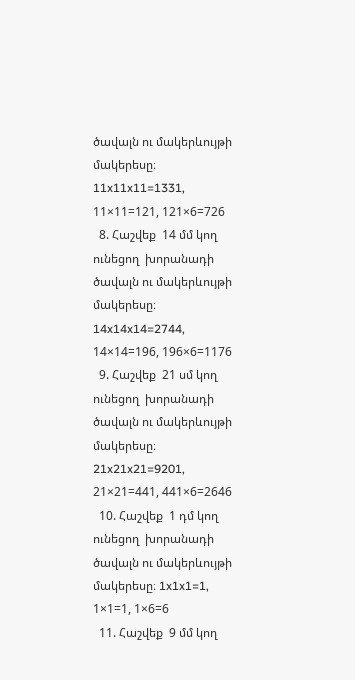ծավալն ու մակերևույթի մակերեսը։ 11x11x11=1331, 11×11=121, 121×6=726
  8. Հաշվեք  14 մմ կող ունեցող  խորանադի ծավալն ու մակերևույթի մակերեսը։ 14x14x14=2744, 14×14=196, 196×6=1176
  9. Հաշվեք  21 սմ կող ունեցող  խորանադի ծավալն ու մակերևույթի մակերեսը։ 21x21x21=9201, 21×21=441, 441×6=2646
  10. Հաշվեք  1 դմ կող ունեցող  խորանադի ծավալն ու մակերևույթի մակերեսը։ 1x1x1=1, 1×1=1, 1×6=6
  11. Հաշվեք  9 մմ կող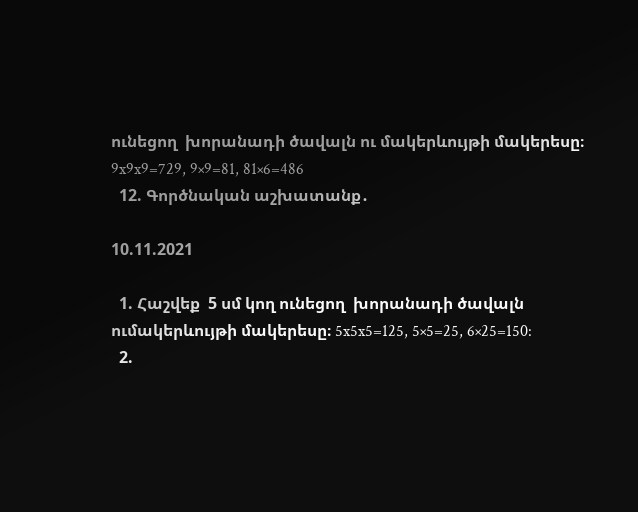ունեցող  խորանադի ծավալն ու մակերևույթի մակերեսը։ 9x9x9=729, 9×9=81, 81×6=486
  12. Գործնական աշխատանք․

10.11.2021

  1. Հաշվեք  5 սմ կող ունեցող  խորանադի ծավալն ումակերևույթի մակերեսը։ 5x5x5=125, 5×5=25, 6×25=150:
  2.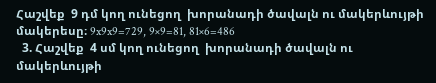Հաշվեք  9 դմ կող ունեցող  խորանադի ծավալն ու մակերևույթի մակերեսը։ 9x9x9=729, 9×9=81, 81×6=486
  3. Հաշվեք  4 սմ կող ունեցող  խորանադի ծավալն ու մակերևույթի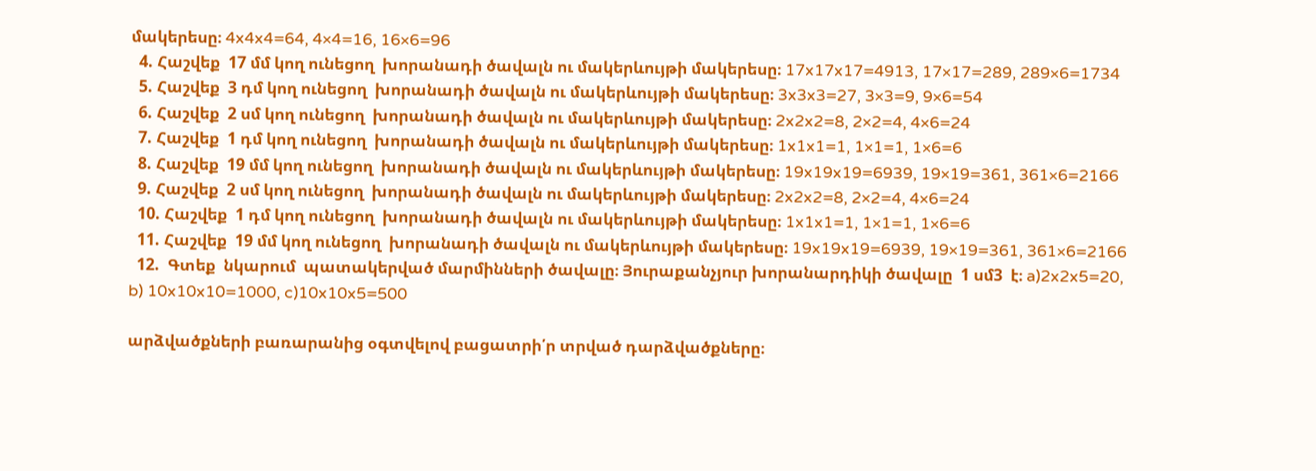մակերեսը։ 4x4x4=64, 4×4=16, 16×6=96
  4. Հաշվեք  17 մմ կող ունեցող  խորանադի ծավալն ու մակերևույթի մակերեսը։ 17x17x17=4913, 17×17=289, 289×6=1734
  5. Հաշվեք  3 դմ կող ունեցող  խորանադի ծավալն ու մակերևույթի մակերեսը։ 3x3x3=27, 3×3=9, 9×6=54
  6. Հաշվեք  2 սմ կող ունեցող  խորանադի ծավալն ու մակերևույթի մակերեսը։ 2x2x2=8, 2×2=4, 4×6=24
  7. Հաշվեք  1 դմ կող ունեցող  խորանադի ծավալն ու մակերևույթի մակերեսը։ 1x1x1=1, 1×1=1, 1×6=6
  8. Հաշվեք  19 մմ կող ունեցող  խորանադի ծավալն ու մակերևույթի մակերեսը։ 19x19x19=6939, 19×19=361, 361×6=2166
  9. Հաշվեք  2 սմ կող ունեցող  խորանադի ծավալն ու մակերևույթի մակերեսը։ 2x2x2=8, 2×2=4, 4×6=24
  10. Հաշվեք  1 դմ կող ունեցող  խորանադի ծավալն ու մակերևույթի մակերեսը։ 1x1x1=1, 1×1=1, 1×6=6
  11. Հաշվեք  19 մմ կող ունեցող  խորանադի ծավալն ու մակերևույթի մակերեսը։ 19x19x19=6939, 19×19=361, 361×6=2166
  12.  Գտեք  նկարում  պատակերված մարմինների ծավալը։ Յուրաքանչյուր խորանարդիկի ծավալը  1 սմ3  է։ a)2x2x5=20, b) 10x10x10=1000, c)10x10x5=500

արձվածքների բառարանից օգտվելով բացատրի՛ր տրված դարձվածքները։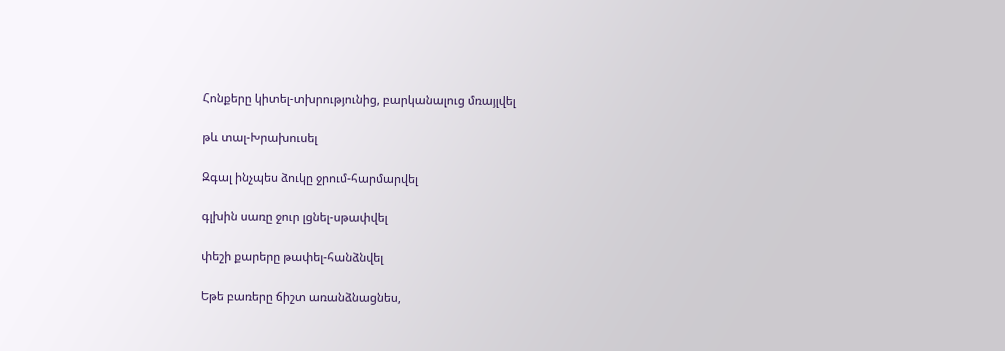Հոնքերը կիտել-տխրությունից, բարկանալուց մռայլվել

թև տալ-Խրախուսել

Զգալ ինչպես ձուկը ջրում-հարմարվել

գլխին սառը ջուր լցնել-սթափվել

փեշի քարերը թափել-հանձնվել

Եթե բառերը ճիշտ առանձնացնես,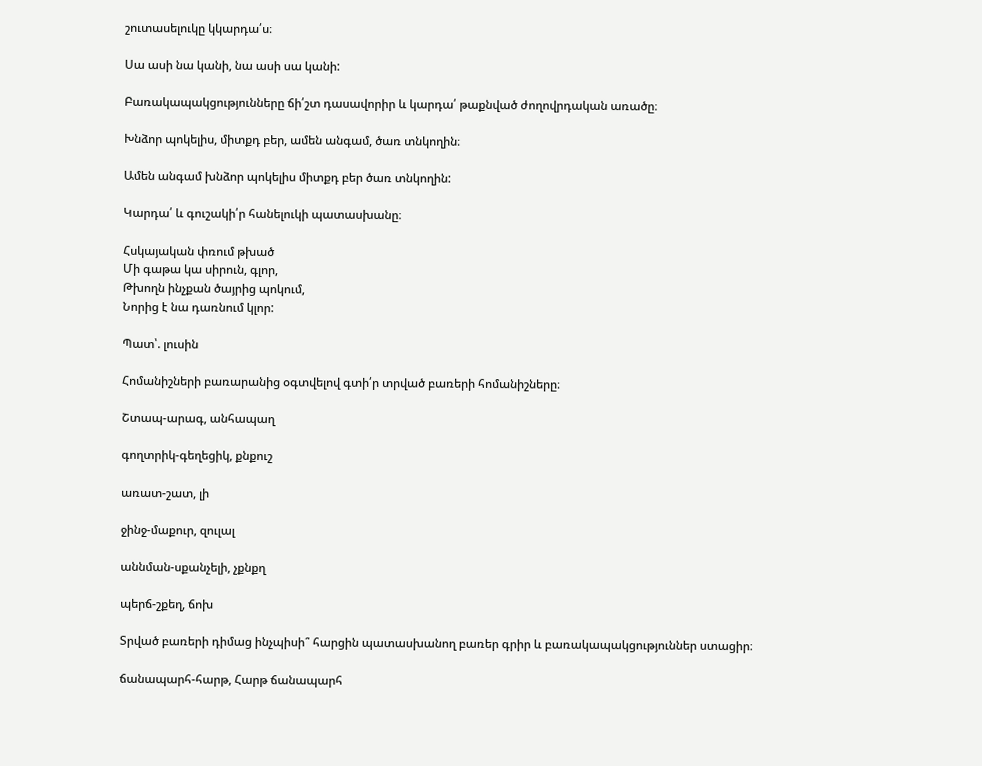շուտասելուկը կկարդա՛ս։

Սա ասի նա կանի, նա ասի սա կանի:

Բառակապակցությունները ճի՛շտ դասավորիր և կարդա՛ թաքնված ժողովրդական առածը։

Խնձոր պոկելիս, միտքդ բեր, ամեն անգամ, ծառ տնկողին։

Ամեն անգամ խնձոր պոկելիս միտքդ բեր ծառ տնկողին:

Կարդա՛ և գուշակի՛ր հանելուկի պատասխանը։

Հսկայական փռում թխած
Մի գաթա կա սիրուն, գլոր,
Թխողն ինչքան ծայրից պոկում,
Նորից է նա դառնում կլոր:

Պատ՝. լուսին

Հոմանիշների բառարանից օգտվելով գտի՛ր տրված բառերի հոմանիշները։

Շտապ-արագ, անհապաղ

գողտրիկ-գեղեցիկ, քնքուշ

առատ-շատ, լի

ջինջ-մաքուր, զուլալ

աննման-սքանչելի, չքնքղ

պերճ-շքեղ, ճոխ

Տրված բառերի դիմաց ինչպիսի՞ հարցին պատասխանող բառեր գրիր և բառակապակցություններ ստացիր։

ճանապարհ-հարթ, Հարթ ճանապարհ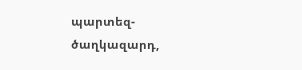պարտեզ-ծաղկազարդ,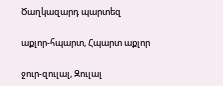Ծաղկազարդ պարտեզ

աքլոր-հպարտ, Հպարտ աքլոր

ջուր-զուլալ, Զուլալ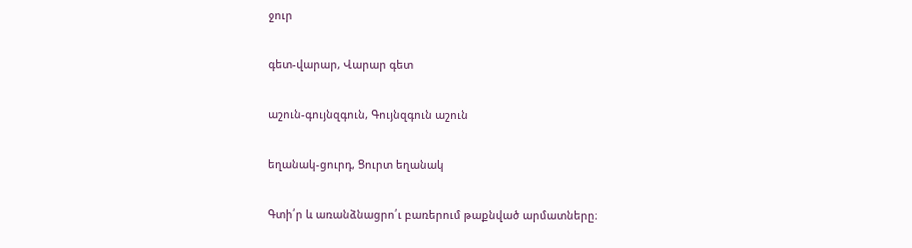ջուր

գետ-վարար, Վարար գետ

աշուն-գույնզգուն, Գույնզգուն աշուն

եղանակ-ցուրդ, Ցուրտ եղանակ

Գտի՛ր և առանձնացրո՛ւ բառերում թաքնված արմատները։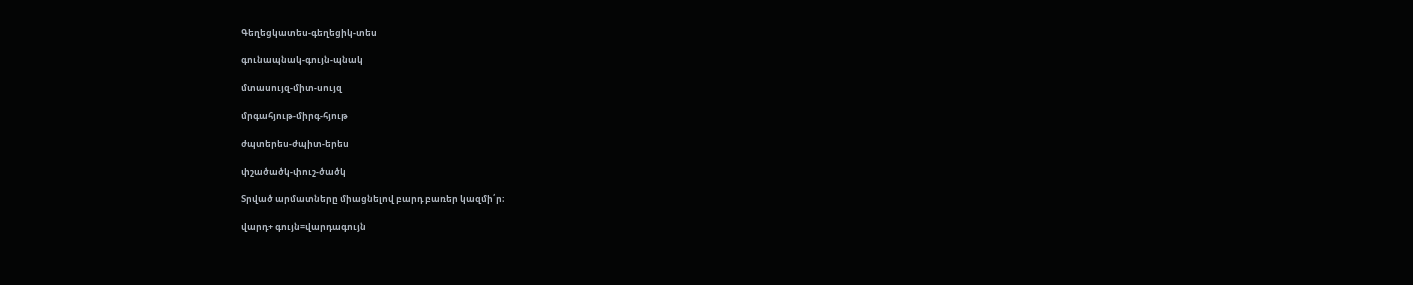Գեղեցկատես-գեղեցիկ-տես

գունապնակ-գույն-պնակ

մտասույզ-միտ-սույզ

մրգահյութ-միրգ-հյութ

ժպտերես-ժպիտ-երես

փշածածկ-փուշ-ծածկ

Տրված արմատները միացնելով բարդ բառեր կազմի՛ր։

վարդ+ գույն=վարդագույն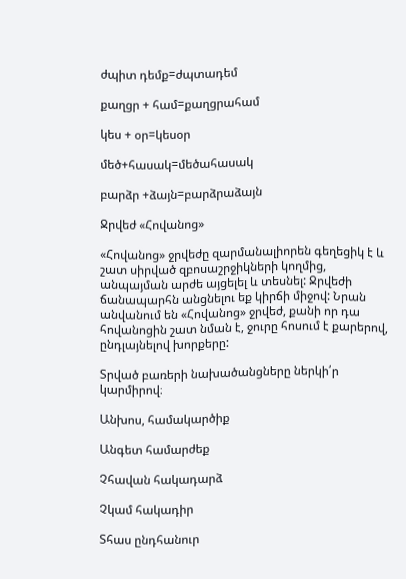ժպիտ դեմք=ժպտադեմ

քաղցր + համ=քաղցրահամ

կես + օր=կեսօր

մեծ+հասակ=մեծահասակ

բարձր +ձայն=բարձրաձայն

Ջրվեժ «Հովանոց»

«Հովանոց» ջրվեժը զարմանալիորեն գեղեցիկ է և շատ սիրված զբոսաշրջիկների կողմից, անպայման արժե այցելել և տեսնել: Ջրվեժի ճանապարհն անցնելու եք կիրճի միջով: Նրան անվանում են «Հովանոց» ջրվեժ, քանի որ դա հովանոցին շատ նման է, ջուրը հոսում է քարերով, ընդլայնելով խորքերը:

Տրված բառերի նախածանցները ներկի՛ր կարմիրով։

Անխոս, համակարծիք

Անգետ համարժեք

Չհավան հակադարձ

Չկամ հակադիր

Տհաս ընդհանուր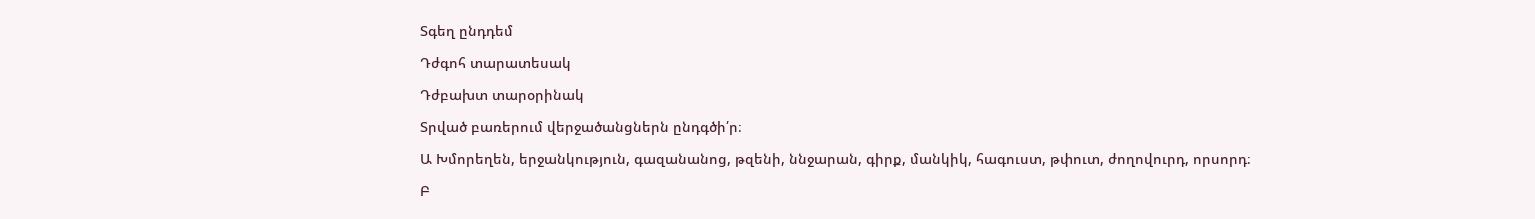Տգեղ ընդդեմ

Դժգոհ տարատեսակ

Դժբախտ տարօրինակ

Տրված բառերում վերջածանցներն ընդգծի՛ր։

Ա Խմորեղեն, երջանկություն, գազանանոց, թզենի, ննջարան, գիրք, մանկիկ, հագուստ, թփուտ, ժողովուրդ, որսորդ։

Բ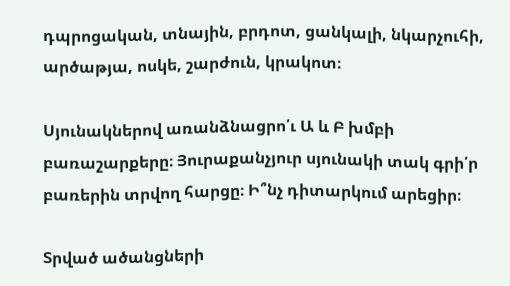դպրոցական, տնային, բրդոտ, ցանկալի, նկարչուհի, արծաթյա, ոսկե, շարժուն, կրակոտ։

Սյունակներով առանձնացրո՛ւ Ա և Բ խմբի բառաշարքերը։ Յուրաքանչյուր սյունակի տակ գրի՛ր բառերին տրվող հարցը։ Ի՞նչ դիտարկում արեցիր։

Տրված ածանցների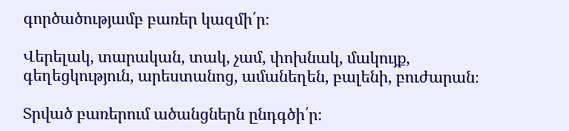գործածությամբ բառեր կազմի՛ր։

Վերելակ, տարական, տակ, չամ, փոխնակ, մակույք, գեղեցկություն, արեստանոց, ամանեղեն, բալենի, բուժարան։

Տրված բառերում ածանցներն ընդգծի՛ր։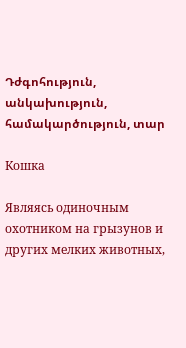Դժգոհություն, անկախություն, համակարծություն, տար

Кошка

Являясь одиночным охотником на грызунов и других мелких животных,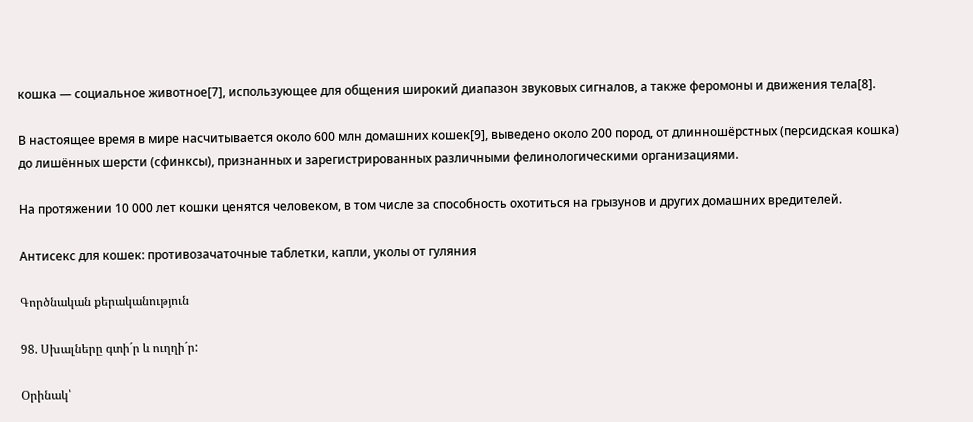кошка — социальное животное[7], использующее для общения широкий диапазон звуковых сигналов, а также феромоны и движения тела[8].

В настоящее время в мире насчитывается около 600 млн домашних кошек[9], выведено около 200 пород, от длинношёрстных (персидская кошка) до лишённых шерсти (сфинксы), признанных и зарегистрированных различными фелинологическими организациями.

На протяжении 10 000 лет кошки ценятся человеком, в том числе за способность охотиться на грызунов и других домашних вредителей.

Антисекс для кошек: противозачаточные таблетки, капли, уколы от гуляния

Գործնական քերականություն

98. Սխալները գտի´ր և ուղղի´ր:

Օրինակ՝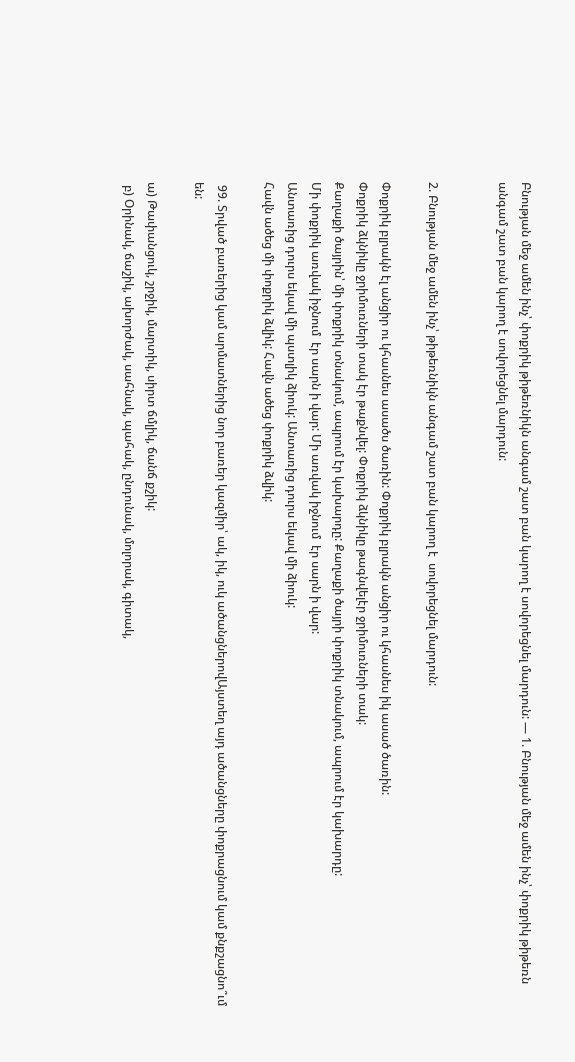Բնության մեջ ամեն ինչ՝ փոքրիկ թիթեռնիկն անգամ շատ բան կարող է սովորեցնել մարդուն: — 1. Բնության մեջ ամեն ինչ՝ փոքրիկ թիթեռն անգամ շատ բան կարող է սովորեցնել մարդուն:


2. Բնության մեջ ամեն ինչ՝ թիթեռնիկն անգամ շատ բան կարող է  սովորեցնել մարդուն:

Փոքրիկ բլրակն էլ անցիր ու կհասնես ասածս ծառին: Փոքրիկ բլրակն անցիր ու կհասնես իկ ասած ծառին:
Փոքրիկ ձկնիկը ջրիմուռների տակ էր թաքնվել: Փոքրիկ ձկնիկը թագնվելէր ջրիմուռների տակ:
Քաղաքի ծայրին՝ մի փոքրիկ տնակում, ապրում էր կախարդը: Քաղաքի ծայրի փոքրիկ տնակում, ապրում էր կախարդը:
Մի փոքրիկ առվակ իջնում  էր սարն ի վար: Մի առվակ իջնում  էր սարն ի վար:
Անտառից դուրս եկավ մի պստլիկ ձիուկ: Անտառից դուրս եկավ մի ձիուկ:
Հավն ածեց մի փոքրիկ ձվիկ: Հավն ածեց փոքրիկ ձվիկ:

 99. Տրված բառերից կամ արմատներից նոր բառեր կազմիր՝ ակ, իկ, ուկ ածանցներովԱյստեղ այդ ածանցները փոքրացնում կամ քնքշացնո՞ւմ են:

ա) Թափանցուկ, շրջիկ, մարտիկ, սիրտ ճմլիկ, ճանճ քշիկ:
 բ) Օրինակ, ճաշիկ, ախորժակ, սահնակ, պահակ, ընդունակ, մոլորակ, գիտակ,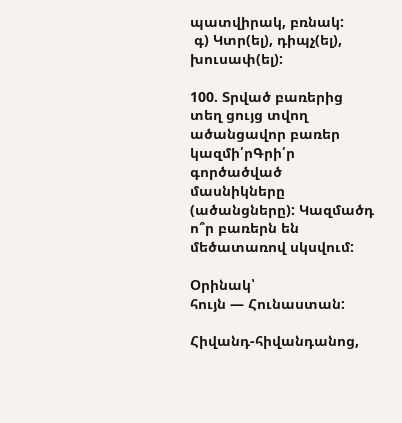պատվիրակ, բռնակ:
 գ) Կտր(ել), դիպչ(ել), խուսափ(ել):

100. Տրված բառերից տեղ ցույց տվող ածանցավոր բառեր կազմի՛րԳրի՛ր գործածված մասնիկները (ածանցները): Կազմածդ ո՞ր բառերն են մեծատառով սկսվում:

Օրինակ՝
հույն — Հունաստան:

Հիվանդ-հիվանդանոց,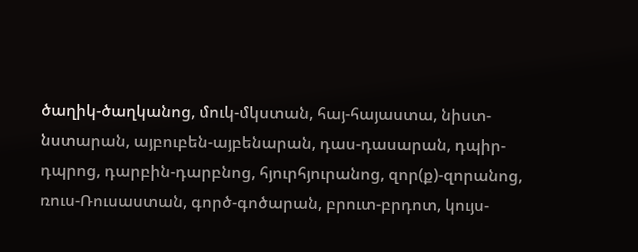ծաղիկ-ծաղկանոց, մուկ-մկստան, հայ-հայաստա, նիստ-նստարան, այբուբեն-այբենարան, դաս-դասարան, դպիր-դպրոց, դարբին-դարբնոց, հյուրհյուրանոց, զոր(ք)-զորանոց, ռուս-Ռուսաստան, գործ-գոծարան, բրուտ-բրդոտ, կույս-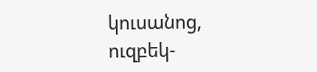կուսանոց, ուզբեկ-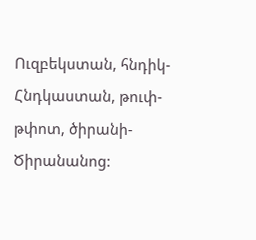Ուզբեկստան, հնդիկ-Հնդկաստան, թուփ-թփոտ, ծիրանի-Ծիրանանոց: